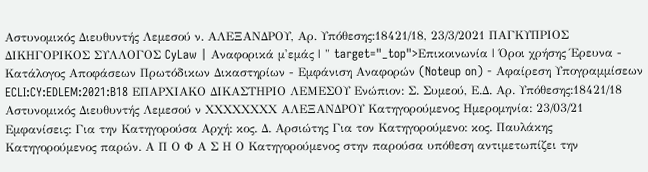Αστυνομικός Διευθυντής Λεμεσού ν. ΑΛΕΞΑΝΔΡΟΥ, Αρ. Υπόθεσης:18421/18, 23/3/2021 ΠΑΓΚΥΠΡΙΟΣ ΔΙΚΗΓΟΡΙΚΟΣ ΣΥΛΛΟΓΟΣ CyLaw | Αναφορικά μ'εμάς | " target="_top">Επικοινωνία | Όροι χρήσης Έρευνα - Κατάλογος Αποφάσεων Πρωτόδικων Δικαστηρίων - Εμφάνιση Αναφορών (Noteup on) - Αφαίρεση Υπογραμμίσεων ECLI:CY:EDLEM:2021:B18 ΕΠΑΡΧΙΑΚΟ ΔΙΚΑΣΤΗΡΙΟ ΛΕΜΕΣΟΥ Ενώπιον: Σ. Συμεού, Ε.Δ. Αρ. Υπόθεσης:18421/18 Αστυνομικός Διευθυντής Λεμεσού ν ΧΧΧΧΧΧΧΧ ΑΛΕΞΑΝΔΡΟΥ Κατηγορούμενος Ημερομηνία: 23/03/21 Εμφανίσεις: Για την Κατηγορούσα Αρχή: κος. Δ. Αρσιώτης Για τον Κατηγορούμενο: κος. Παυλάκης Κατηγορούμενος παρών. Α Π Ο Φ Α Σ Η Ο Κατηγορούμενος στην παρούσα υπόθεση αντιμετωπίζει την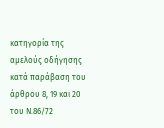κατηγορία της αμελούς οδήγησης κατά παράβαση του άρθρου 8, 19 και 20 του Ν.86/72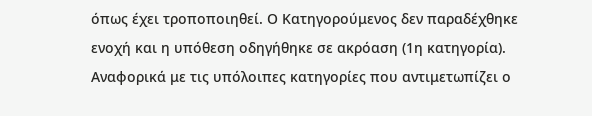όπως έχει τροποποιηθεί. Ο Κατηγορούμενος δεν παραδέχθηκε ενοχή και η υπόθεση οδηγήθηκε σε ακρόαση (1η κατηγορία). Αναφορικά με τις υπόλοιπες κατηγορίες που αντιμετωπίζει ο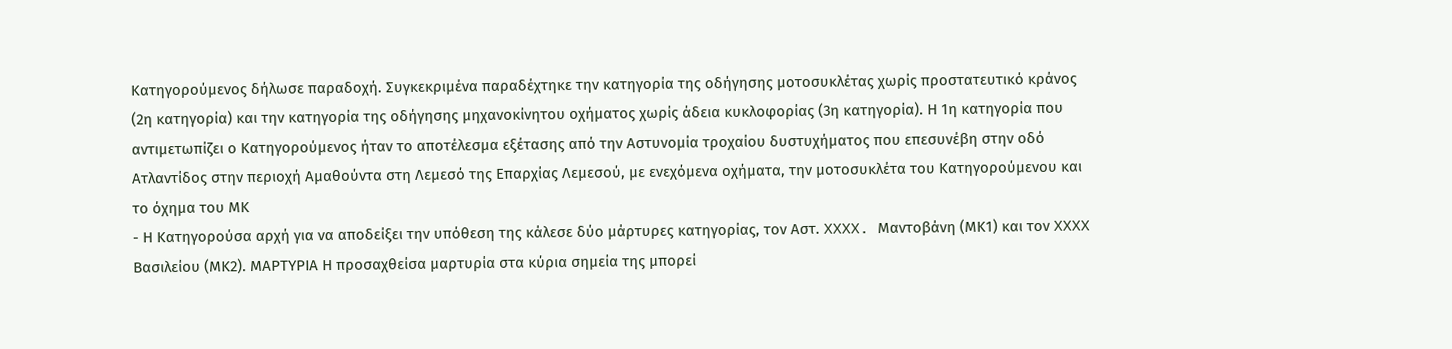Κατηγορούμενος δήλωσε παραδοχή. Συγκεκριμένα παραδέχτηκε την κατηγορία της οδήγησης μοτοσυκλέτας χωρίς προστατευτικό κράνος (2η κατηγορία) και την κατηγορία της οδήγησης μηχανοκίνητου οχήματος χωρίς άδεια κυκλοφορίας (3η κατηγορία). Η 1η κατηγορία που αντιμετωπίζει ο Κατηγορούμενος ήταν το αποτέλεσμα εξέτασης από την Αστυνομία τροχαίου δυστυχήματος που επεσυνέβη στην οδό Ατλαντίδος στην περιοχή Αμαθούντα στη Λεμεσό της Επαρχίας Λεμεσού, με ενεχόμενα οχήματα, την μοτοσυκλέτα του Κατηγορούμενου και το όχημα του ΜΚ
- Η Κατηγορούσα αρχή για να αποδείξει την υπόθεση της κάλεσε δύο μάρτυρες κατηγορίας, τον Αστ. XXXX. Μαντοβάνη (ΜΚ1) και τον XXXX Βασιλείου (ΜΚ2). ΜΑΡΤΥΡΙΑ Η προσαχθείσα μαρτυρία στα κύρια σημεία της μπορεί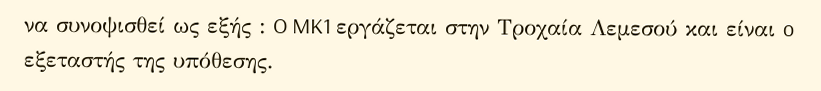να συνοψισθεί ως εξής : O MK1 εργάζεται στην Τροχαία Λεμεσού και είναι o εξεταστής της υπόθεσης.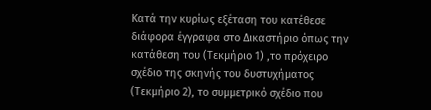Κατά την κυρίως εξέταση του κατέθεσε διάφορα έγγραφα στο Δικαστήριο όπως την κατάθεση του (Τεκμήριο 1) ,το πρόχειρο σχέδιο της σκηνής του δυστυχήματος (Τεκμήριο 2), το συμμετρικό σχέδιο που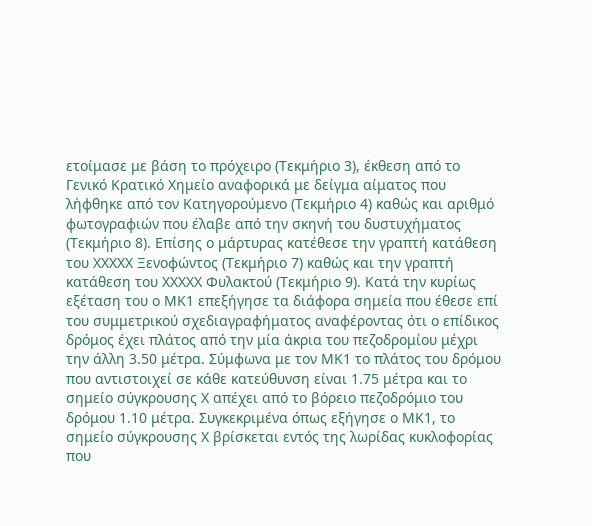ετοίμασε με βάση το πρόχειρο (Τεκμήριο 3), έκθεση από το Γενικό Κρατικό Χημείο αναφορικά με δείγμα αίματος που λήφθηκε από τον Κατηγορούμενο (Τεκμήριο 4) καθώς και αριθμό φωτογραφιών που έλαβε από την σκηνή του δυστυχήματος (Τεκμήριο 8). Επίσης ο μάρτυρας κατέθεσε την γραπτή κατάθεση του XXXXX Ξενοφώντος (Τεκμήριο 7) καθώς και την γραπτή κατάθεση του XXXXX Φυλακτού (Τεκμήριο 9). Κατά την κυρίως εξέταση του ο ΜΚ1 επεξήγησε τα διάφορα σημεία που έθεσε επί του συμμετρικού σχεδιαγραφήματος αναφέροντας ότι ο επίδικος δρόμος έχει πλάτος από την μία άκρια του πεζοδρομίου μέχρι την άλλη 3.50 μέτρα. Σύμφωνα με τον ΜΚ1 το πλάτος του δρόμου που αντιστοιχεί σε κάθε κατεύθυνση είναι 1.75 μέτρα και το σημείο σύγκρουσης Χ απέχει από το βόρειο πεζοδρόμιο του δρόμου 1.10 μέτρα. Συγκεκριμένα όπως εξήγησε ο ΜΚ1, το σημείο σύγκρουσης Χ βρίσκεται εντός της λωρίδας κυκλοφορίας που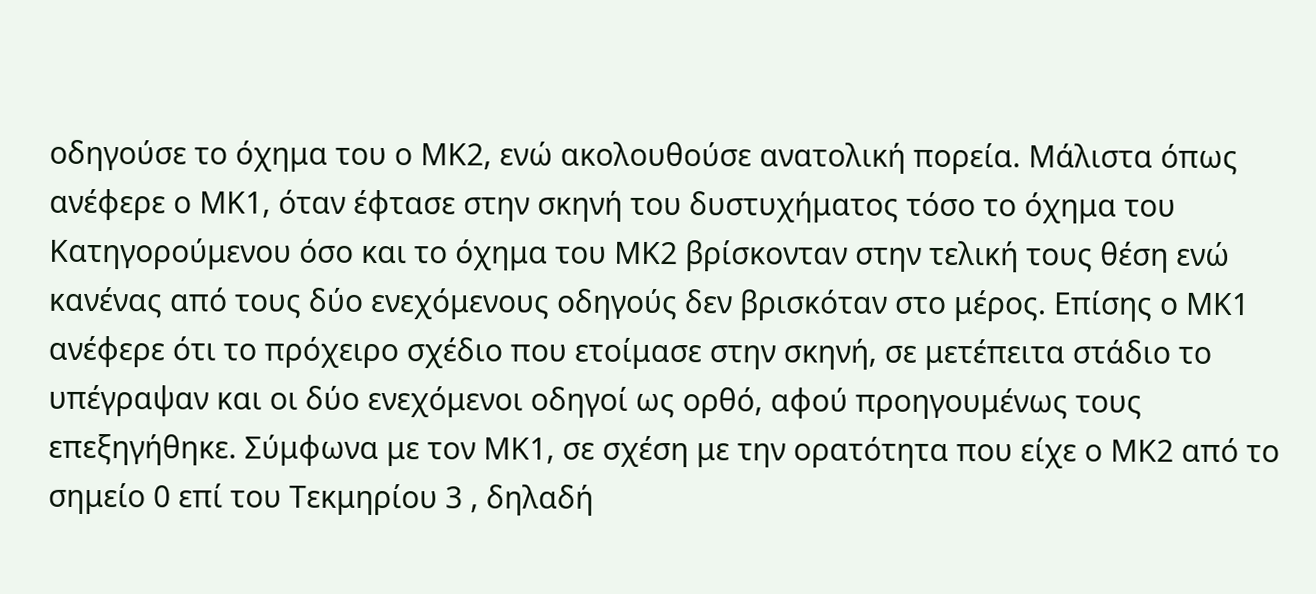οδηγούσε το όχημα του ο ΜΚ2, ενώ ακολουθούσε ανατολική πορεία. Μάλιστα όπως ανέφερε ο ΜΚ1, όταν έφτασε στην σκηνή του δυστυχήματος τόσο το όχημα του Κατηγορούμενου όσο και το όχημα του ΜΚ2 βρίσκονταν στην τελική τους θέση ενώ κανένας από τους δύο ενεχόμενους οδηγούς δεν βρισκόταν στο μέρος. Επίσης ο ΜΚ1 ανέφερε ότι το πρόχειρο σχέδιο που ετοίμασε στην σκηνή, σε μετέπειτα στάδιο το υπέγραψαν και οι δύο ενεχόμενοι οδηγοί ως ορθό, αφού προηγουμένως τους επεξηγήθηκε. Σύμφωνα με τον ΜΚ1, σε σχέση με την ορατότητα που είχε ο ΜΚ2 από το σημείο 0 επί του Τεκμηρίου 3 , δηλαδή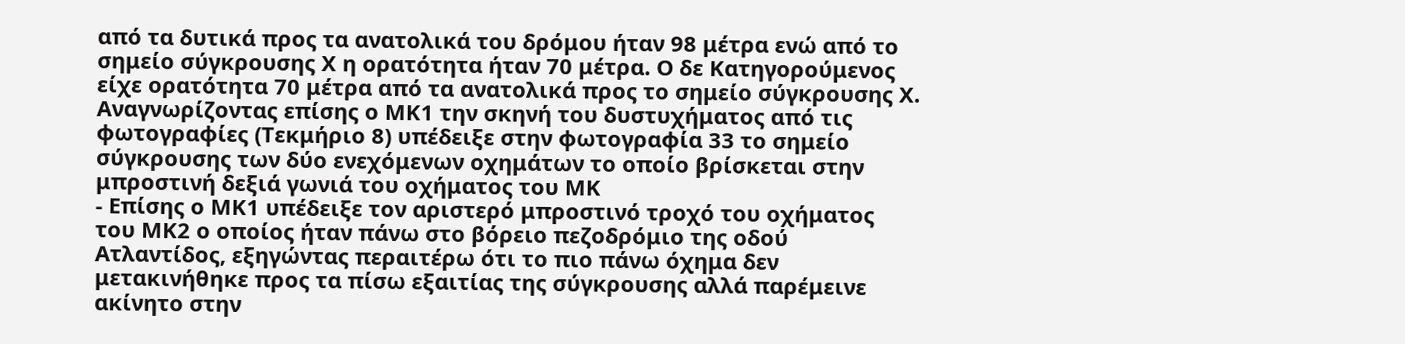από τα δυτικά προς τα ανατολικά του δρόμου ήταν 98 μέτρα ενώ από το σημείο σύγκρουσης Χ η ορατότητα ήταν 70 μέτρα. Ο δε Κατηγορούμενος είχε ορατότητα 70 μέτρα από τα ανατολικά προς το σημείο σύγκρουσης Χ. Αναγνωρίζοντας επίσης ο ΜΚ1 την σκηνή του δυστυχήματος από τις φωτογραφίες (Τεκμήριο 8) υπέδειξε στην φωτογραφία 33 το σημείο σύγκρουσης των δύο ενεχόμενων οχημάτων το οποίο βρίσκεται στην μπροστινή δεξιά γωνιά του οχήματος του ΜΚ
- Επίσης ο ΜΚ1 υπέδειξε τον αριστερό μπροστινό τροχό του οχήματος του ΜΚ2 ο οποίος ήταν πάνω στο βόρειο πεζοδρόμιο της οδού Ατλαντίδος, εξηγώντας περαιτέρω ότι το πιο πάνω όχημα δεν μετακινήθηκε προς τα πίσω εξαιτίας της σύγκρουσης αλλά παρέμεινε ακίνητο στην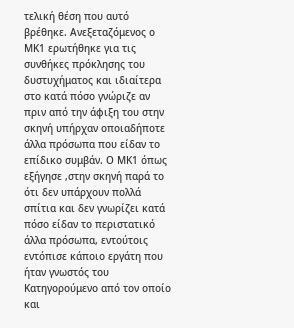τελική θέση που αυτό βρέθηκε. Ανεξεταζόμενος ο ΜΚ1 ερωτήθηκε για τις συνθήκες πρόκλησης του δυστυχήματος και ιδιαίτερα στο κατά πόσο γνώριζε αν πριν από την άφιξη του στην σκηνή υπήρχαν οποιαδήποτε άλλα πρόσωπα που είδαν το επίδικο συμβάν. Ο ΜΚ1 όπως εξήγησε ,στην σκηνή παρά το ότι δεν υπάρχουν πολλά σπίτια και δεν γνωρίζει κατά πόσο είδαν το περιστατικό άλλα πρόσωπα, εντούτοις εντόπισε κάποιο εργάτη που ήταν γνωστός του Κατηγορούμενο από τον οποίο και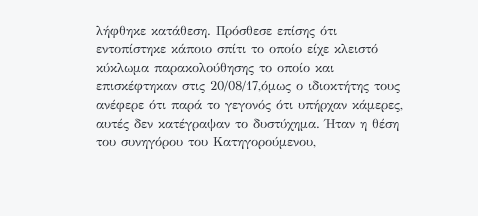λήφθηκε κατάθεση. Πρόσθεσε επίσης ότι εντοπίστηκε κάποιο σπίτι το οποίο είχε κλειστό κύκλωμα παρακολούθησης το οποίο και επισκέφτηκαν στις 20/08/17,όμως ο ιδιοκτήτης τους ανέφερε ότι παρά το γεγονός ότι υπήρχαν κάμερες, αυτές δεν κατέγραψαν το δυστύχημα. Ήταν η θέση του συνηγόρου του Κατηγορούμενου,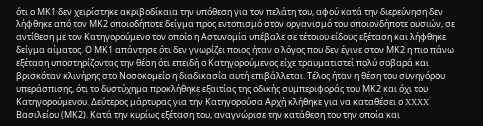ότι ο ΜΚ1 δεν χειρίστηκε ακριβοδίκαια την υπόθεση για τον πελάτη του, αφού κατά την διερεύνηση δεν λήφθηκε από τον ΜΚ2 οποιοδήποτε δείγμα προς εντοπισμό στον οργανισμό του οποιονδήποτε ουσιών, σε αντίθεση με τον Κατηγορούμενο τον οποίο η Αστυνομία υπέβαλε σε τέτοιου είδους εξέταση και λήφθηκε δείγμα αίματος. Ο ΜΚ1 απάντησε ότι δεν γνωρίζει ποιος ήταν ο λόγος που δεν έγινε στον ΜΚ2 η πιο πάνω εξέταση υποστηρίζοντας την θέση ότι επειδή ο Κατηγορούμενος είχε τραυματιστεί πολύ σοβαρά και βρισκόταν κλινήρης στο Νοσοκομείο η διαδικασία αυτή επιβάλλεται. Τέλος ήταν η θέση του συνηγόρου υπεράσπισης, ότι το δυστύχημα προκλήθηκε εξαιτίας της οδικής συμπεριφοράς του ΜΚ2 και όχι του Κατηγορούμενου. Δεύτερος μάρτυρας για την Κατηγορούσα Αρχή κλήθηκε για να καταθέσει ο XXXX Βασιλείου (ΜΚ2). Κατά την κυρίως εξέταση του, αναγνώρισε την κατάθεση του την οποία και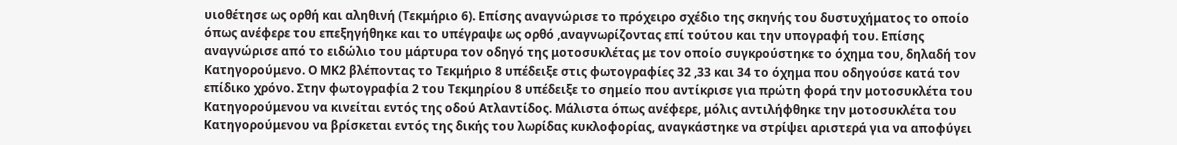υιοθέτησε ως ορθή και αληθινή (Τεκμήριο 6). Επίσης αναγνώρισε το πρόχειρο σχέδιο της σκηνής του δυστυχήματος το οποίο όπως ανέφερε του επεξηγήθηκε και το υπέγραψε ως ορθό ,αναγνωρίζοντας επί τούτου και την υπογραφή του. Επίσης αναγνώρισε από το ειδώλιο του μάρτυρα τον οδηγό της μοτοσυκλέτας με τον οποίο συγκρούστηκε το όχημα του, δηλαδή τον Κατηγορούμενο. Ο ΜΚ2 βλέποντας το Τεκμήριο 8 υπέδειξε στις φωτογραφίες 32 ,33 και 34 το όχημα που οδηγούσε κατά τον επίδικο χρόνο. Στην φωτογραφία 2 του Τεκμηρίου 8 υπέδειξε το σημείο που αντίκρισε για πρώτη φορά την μοτοσυκλέτα του Κατηγορούμενου να κινείται εντός της οδού Ατλαντίδος. Μάλιστα όπως ανέφερε, μόλις αντιλήφθηκε την μοτοσυκλέτα του Κατηγορούμενου να βρίσκεται εντός της δικής του λωρίδας κυκλοφορίας, αναγκάστηκε να στρίψει αριστερά για να αποφύγει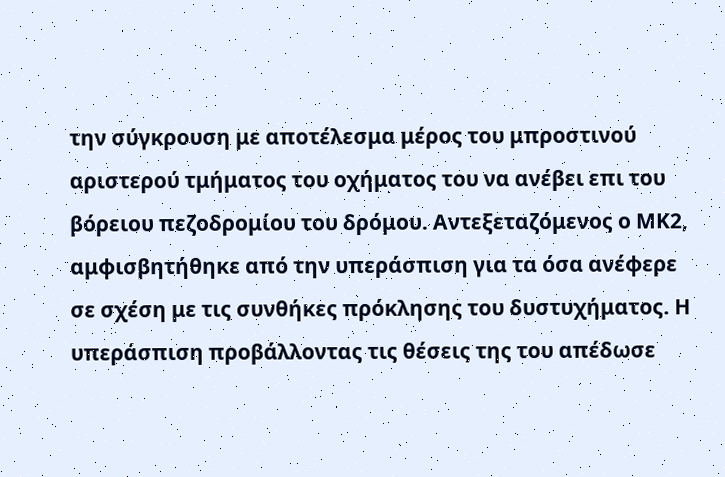την σύγκρουση με αποτέλεσμα μέρος του μπροστινού αριστερού τμήματος του οχήματος του να ανέβει επι του βόρειου πεζοδρομίου του δρόμου. Αντεξεταζόμενος ο ΜΚ2, αμφισβητήθηκε από την υπεράσπιση για τα όσα ανέφερε σε σχέση με τις συνθήκες πρόκλησης του δυστυχήματος. Η υπεράσπιση προβάλλοντας τις θέσεις της του απέδωσε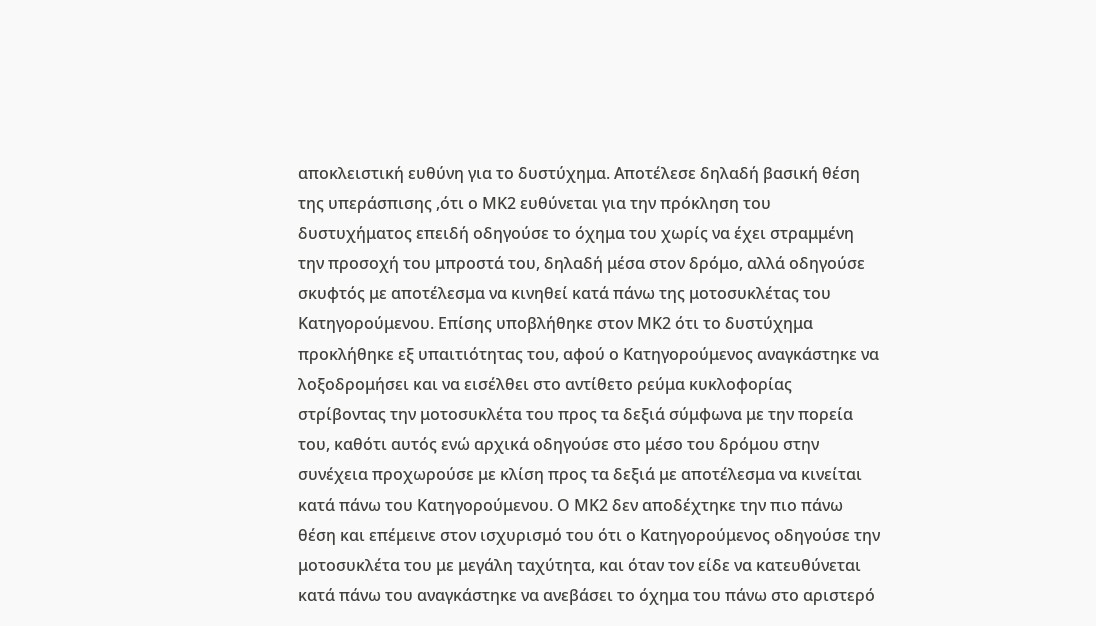αποκλειστική ευθύνη για το δυστύχημα. Αποτέλεσε δηλαδή βασική θέση της υπεράσπισης ,ότι ο ΜΚ2 ευθύνεται για την πρόκληση του δυστυχήματος επειδή οδηγούσε το όχημα του χωρίς να έχει στραμμένη την προσοχή του μπροστά του, δηλαδή μέσα στον δρόμο, αλλά οδηγούσε σκυφτός με αποτέλεσμα να κινηθεί κατά πάνω της μοτοσυκλέτας του Κατηγορούμενου. Επίσης υποβλήθηκε στον ΜΚ2 ότι το δυστύχημα προκλήθηκε εξ υπαιτιότητας του, αφού ο Κατηγορούμενος αναγκάστηκε να λοξοδρομήσει και να εισέλθει στο αντίθετο ρεύμα κυκλοφορίας στρίβοντας την μοτοσυκλέτα του προς τα δεξιά σύμφωνα με την πορεία του, καθότι αυτός ενώ αρχικά οδηγούσε στο μέσο του δρόμου στην συνέχεια προχωρούσε με κλίση προς τα δεξιά με αποτέλεσμα να κινείται κατά πάνω του Κατηγορούμενου. Ο ΜΚ2 δεν αποδέχτηκε την πιο πάνω θέση και επέμεινε στον ισχυρισμό του ότι ο Κατηγορούμενος οδηγούσε την μοτοσυκλέτα του με μεγάλη ταχύτητα, και όταν τον είδε να κατευθύνεται κατά πάνω του αναγκάστηκε να ανεβάσει το όχημα του πάνω στο αριστερό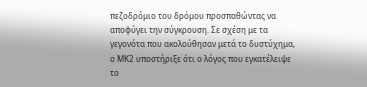πεζοδρόμιο του δρόμου προσπαθώντας να αποφύγει την σύγκρουση. Σε σχέση με τα γεγονότα που ακολούθησαν μετά το δυστύχημα, ο ΜΚ2 υποστήριξε ότι ο λόγος που εγκατέλειψε το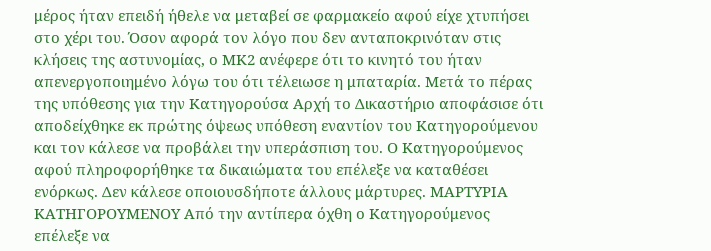μέρος ήταν επειδή ήθελε να μεταβεί σε φαρμακείο αφού είχε χτυπήσει στο χέρι του. Όσον αφορά τον λόγο που δεν ανταποκρινόταν στις κλήσεις της αστυνομίας, ο ΜΚ2 ανέφερε ότι το κινητό του ήταν απενεργοποιημένο λόγω του ότι τέλειωσε η μπαταρία. Μετά το πέρας της υπόθεσης για την Κατηγορούσα Αρχή το Δικαστήριο αποφάσισε ότι αποδείχθηκε εκ πρώτης όψεως υπόθεση εναντίον του Κατηγορούμενου και τον κάλεσε να προβάλει την υπεράσπιση του. Ο Κατηγορούμενος αφού πληροφορήθηκε τα δικαιώματα του επέλεξε να καταθέσει ενόρκως. Δεν κάλεσε οποιουσδήποτε άλλους μάρτυρες. ΜΑΡΤΥΡΙΑ ΚΑΤΗΓΟΡΟΥΜΕΝΟΥ Από την αντίπερα όχθη ο Κατηγορούμενος επέλεξε να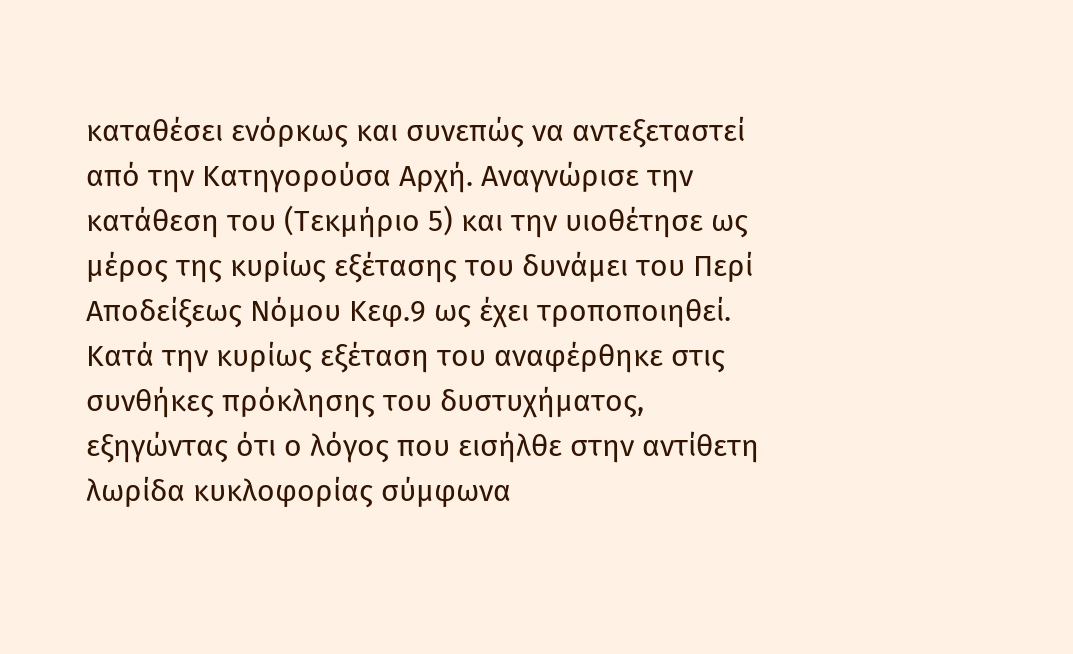καταθέσει ενόρκως και συνεπώς να αντεξεταστεί από την Κατηγορούσα Αρχή. Αναγνώρισε την κατάθεση του (Τεκμήριο 5) και την υιοθέτησε ως μέρος της κυρίως εξέτασης του δυνάμει του Περί Αποδείξεως Νόμου Κεφ.9 ως έχει τροποποιηθεί. Κατά την κυρίως εξέταση του αναφέρθηκε στις συνθήκες πρόκλησης του δυστυχήματος, εξηγώντας ότι ο λόγος που εισήλθε στην αντίθετη λωρίδα κυκλοφορίας σύμφωνα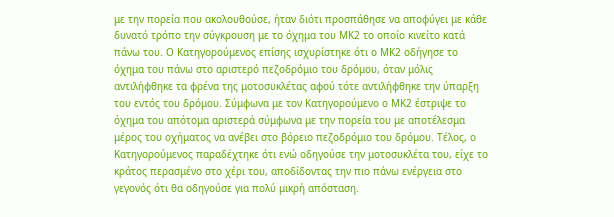με την πορεία που ακολουθούσε, ήταν διότι προσπάθησε να αποφύγει με κάθε δυνατό τρόπο την σύγκρουση με το όχημα του ΜΚ2 το οποίο κινείτο κατά πάνω του. Ο Κατηγορούμενος επίσης ισχυρίστηκε ότι ο ΜΚ2 οδήγησε το όχημα του πάνω στο αριστερό πεζοδρόμιο του δρόμου, όταν μόλις αντιλήφθηκε τα φρένα της μοτοσυκλέτας αφού τότε αντιλήφθηκε την ύπαρξη του εντός του δρόμου. Σύμφωνα με τον Κατηγορούμενο ο ΜΚ2 έστριψε το όχημα του απότομα αριστερά σύμφωνα με την πορεία του με αποτέλεσμα μέρος του οχήματος να ανέβει στο βόρειο πεζοδρόμιο του δρόμου. Τέλος, ο Κατηγορούμενος παραδέχτηκε ότι ενώ οδηγούσε την μοτοσυκλέτα του, είχε το κράτος περασμένο στο χέρι του, αποδίδοντας την πιο πάνω ενέργεια στο γεγονός ότι θα οδηγούσε για πολύ μικρή απόσταση.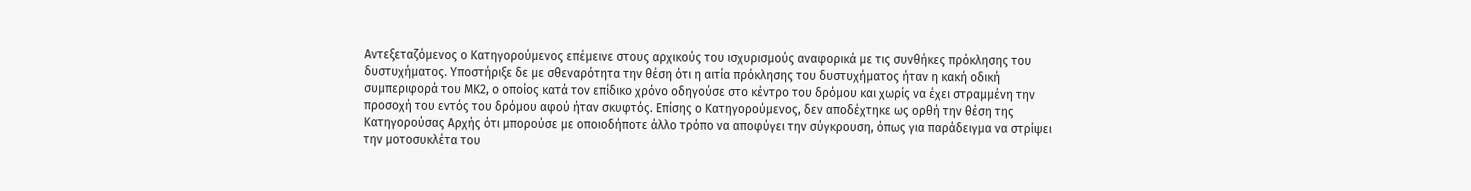Αντεξεταζόμενος ο Κατηγορούμενος επέμεινε στους αρχικούς του ισχυρισμούς αναφορικά με τις συνθήκες πρόκλησης του δυστυχήματος. Υποστήριξε δε με σθεναρότητα την θέση ότι η αιτία πρόκλησης του δυστυχήματος ήταν η κακή οδική συμπεριφορά του ΜΚ2, ο οποίος κατά τον επίδικο χρόνο οδηγούσε στο κέντρο του δρόμου και χωρίς να έχει στραμμένη την προσοχή του εντός του δρόμου αφού ήταν σκυφτός. Επίσης ο Κατηγορούμενος, δεν αποδέχτηκε ως ορθή την θέση της Κατηγορούσας Αρχής ότι μπορούσε με οποιοδήποτε άλλο τρόπο να αποφύγει την σύγκρουση, όπως για παράδειγμα να στρίψει την μοτοσυκλέτα του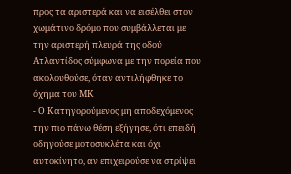προς τα αριστερά και να εισέλθει στον χωμάτινο δρόμο που συμβάλλεται με την αριστερή πλευρά της οδού Ατλαντίδος σύμφωνα με την πορεία που ακολουθούσε, όταν αντιλήφθηκε το όχημα του ΜΚ
- Ο Κατηγορούμενος μη αποδεχόμενος την πιο πάνω θέση εξήγησε, ότι επειδή οδηγούσε μοτοσυκλέτα και όχι αυτοκίνητο, αν επιχειρούσε να στρίψει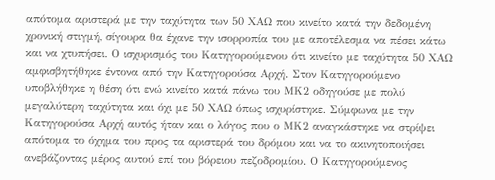απότομα αριστερά με την ταχύτητα των 50 ΧΑΩ που κινείτο κατά την δεδομένη χρονική στιγμή, σίγουρα θα έχανε την ισορροπία του με αποτέλεσμα να πέσει κάτω και να χτυπήσει. Ο ισχυρισμός του Κατηγορούμενου ότι κινείτο με ταχύτητα 50 ΧΑΩ αμφισβητήθηκε έντονα από την Κατηγορούσα Αρχή. Στον Κατηγορούμενο υποβλήθηκε η θέση ότι ενώ κινείτο κατά πάνω του ΜΚ2 οδηγούσε με πολύ μεγαλύτερη ταχύτητα και όχι με 50 ΧΑΩ όπως ισχυρίστηκε. Σύμφωνα με την Κατηγορούσα Αρχή αυτός ήταν και ο λόγος που ο ΜΚ2 αναγκάστηκε να στρίψει απότομα το όχημα του προς τα αριστερά του δρόμου και να το ακινητοποιήσει ανεβάζοντας μέρος αυτού επί του βόρειου πεζοδρομίου. Ο Κατηγορούμενος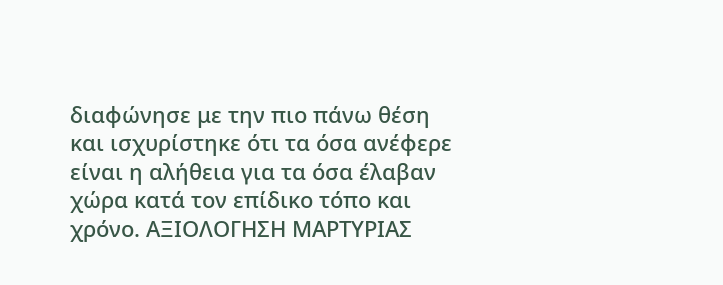διαφώνησε με την πιο πάνω θέση και ισχυρίστηκε ότι τα όσα ανέφερε είναι η αλήθεια για τα όσα έλαβαν χώρα κατά τον επίδικο τόπο και χρόνο. ΑΞΙΟΛΟΓΗΣΗ ΜΑΡΤΥΡΙΑΣ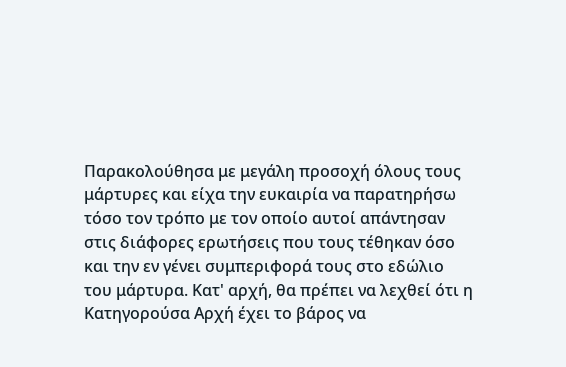Παρακολούθησα με μεγάλη προσοχή όλους τους μάρτυρες και είχα την ευκαιρία να παρατηρήσω τόσο τον τρόπο με τον οποίο αυτοί απάντησαν στις διάφορες ερωτήσεις που τους τέθηκαν όσο και την εν γένει συμπεριφορά τους στο εδώλιο του μάρτυρα. Κατ' αρχή, θα πρέπει να λεχθεί ότι η Κατηγορούσα Αρχή έχει το βάρος να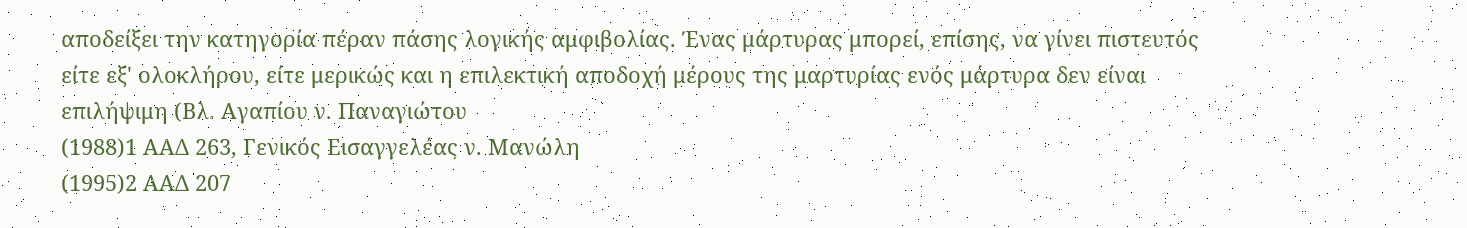αποδείξει την κατηγορία πέραν πάσης λογικής αμφιβολίας. Ένας μάρτυρας μπορεί, επίσης, να γίνει πιστευτός είτε εξ' ολοκλήρου, είτε μερικώς και η επιλεκτική αποδοχή μέρους της μαρτυρίας ενός μάρτυρα δεν είναι επιλήψιμη (Βλ. Αγαπίου ν. Παναγιώτου
(1988)1 ΑΑΔ 263, Γενικός Εισαγγελέας ν. Μανώλη
(1995)2 ΑΑΔ 207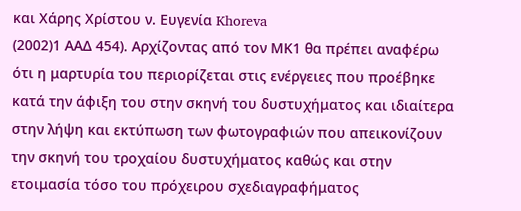και Χάρης Χρίστου ν. Ευγενία Khoreva
(2002)1 ΑΑΔ 454). Αρχίζοντας από τον ΜΚ1 θα πρέπει αναφέρω ότι η μαρτυρία του περιορίζεται στις ενέργειες που προέβηκε κατά την άφιξη του στην σκηνή του δυστυχήματος και ιδιαίτερα στην λήψη και εκτύπωση των φωτογραφιών που απεικονίζουν την σκηνή του τροχαίου δυστυχήματος καθώς και στην ετοιμασία τόσο του πρόχειρου σχεδιαγραφήματος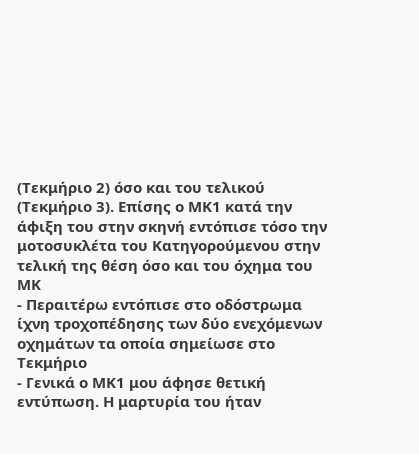(Τεκμήριο 2) όσο και του τελικού (Τεκμήριο 3). Επίσης ο ΜΚ1 κατά την άφιξη του στην σκηνή εντόπισε τόσο την μοτοσυκλέτα του Κατηγορούμενου στην τελική της θέση όσο και του όχημα του ΜΚ
- Περαιτέρω εντόπισε στο οδόστρωμα ίχνη τροχοπέδησης των δύο ενεχόμενων οχημάτων τα οποία σημείωσε στο Τεκμήριο
- Γενικά ο ΜΚ1 μου άφησε θετική εντύπωση. Η μαρτυρία του ήταν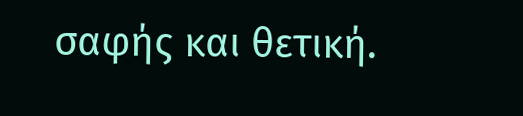σαφής και θετική.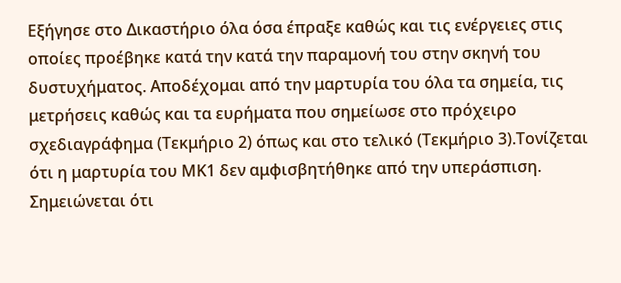Εξήγησε στο Δικαστήριο όλα όσα έπραξε καθώς και τις ενέργειες στις οποίες προέβηκε κατά την κατά την παραμονή του στην σκηνή του δυστυχήματος. Αποδέχομαι από την μαρτυρία του όλα τα σημεία, τις μετρήσεις καθώς και τα ευρήματα που σημείωσε στο πρόχειρο σχεδιαγράφημα (Τεκμήριο 2) όπως και στο τελικό (Τεκμήριο 3).Τονίζεται ότι η μαρτυρία του ΜΚ1 δεν αμφισβητήθηκε από την υπεράσπιση. Σημειώνεται ότι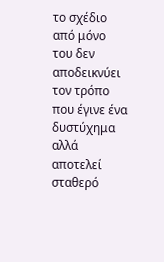το σχέδιο από μόνο του δεν αποδεικνύει τον τρόπο που έγινε ένα δυστύχημα αλλά αποτελεί σταθερό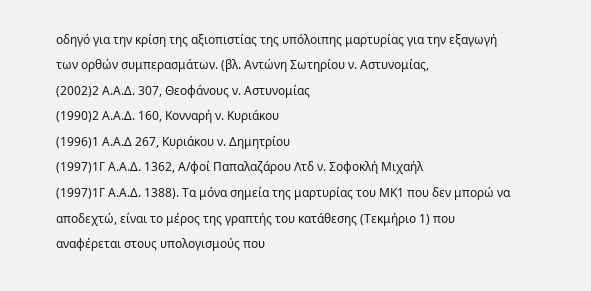οδηγό για την κρίση της αξιοπιστίας της υπόλοιπης μαρτυρίας για την εξαγωγή των ορθών συμπερασμάτων. (βλ. Αντώνη Σωτηρίου ν. Αστυνομίας,
(2002)2 Α.Α.Δ. 307, Θεοφάνους ν. Αστυνομίας
(1990)2 Α.Α.Δ. 160, Κονναρή ν. Κυριάκου
(1996)1 Α.Α.Δ 267, Κυριάκου ν. Δημητρίου
(1997)1Γ Α.Α.Δ. 1362, Α/φοί Παπαλαζάρου Λτδ ν. Σοφοκλή Μιχαήλ
(1997)1Γ Α.Α.Δ. 1388). Τα μόνα σημεία της μαρτυρίας του ΜΚ1 που δεν μπορώ να αποδεχτώ, είναι το μέρος της γραπτής του κατάθεσης (Τεκμήριο 1) που αναφέρεται στους υπολογισμούς που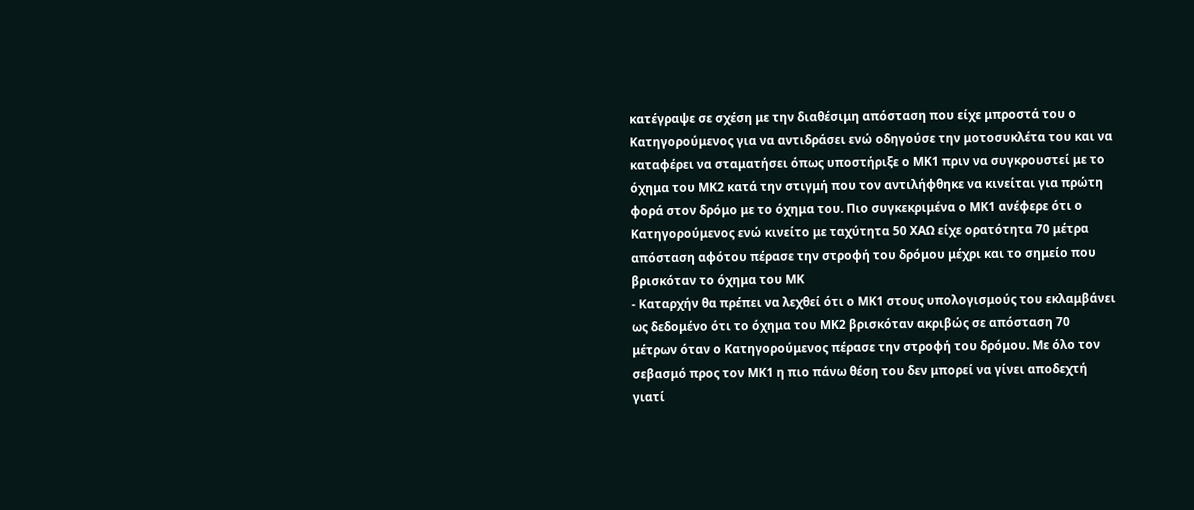κατέγραψε σε σχέση με την διαθέσιμη απόσταση που είχε μπροστά του ο Κατηγορούμενος για να αντιδράσει ενώ οδηγούσε την μοτοσυκλέτα του και να καταφέρει να σταματήσει όπως υποστήριξε ο ΜΚ1 πριν να συγκρουστεί με το όχημα του ΜΚ2 κατά την στιγμή που τον αντιλήφθηκε να κινείται για πρώτη φορά στον δρόμο με το όχημα του. Πιο συγκεκριμένα ο ΜΚ1 ανέφερε ότι ο Κατηγορούμενος ενώ κινείτο με ταχύτητα 50 ΧΑΩ είχε ορατότητα 70 μέτρα απόσταση αφότου πέρασε την στροφή του δρόμου μέχρι και το σημείο που βρισκόταν το όχημα του ΜΚ
- Καταρχήν θα πρέπει να λεχθεί ότι ο ΜΚ1 στους υπολογισμούς του εκλαμβάνει ως δεδομένο ότι το όχημα του ΜΚ2 βρισκόταν ακριβώς σε απόσταση 70 μέτρων όταν ο Κατηγορούμενος πέρασε την στροφή του δρόμου. Με όλο τον σεβασμό προς τον ΜΚ1 η πιο πάνω θέση του δεν μπορεί να γίνει αποδεχτή γιατί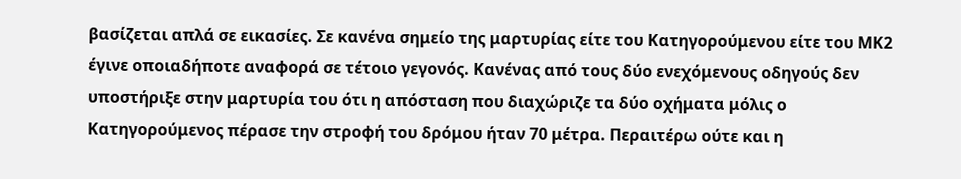βασίζεται απλά σε εικασίες. Σε κανένα σημείο της μαρτυρίας είτε του Κατηγορούμενου είτε του ΜΚ2 έγινε οποιαδήποτε αναφορά σε τέτοιο γεγονός. Κανένας από τους δύο ενεχόμενους οδηγούς δεν υποστήριξε στην μαρτυρία του ότι η απόσταση που διαχώριζε τα δύο οχήματα μόλις ο Κατηγορούμενος πέρασε την στροφή του δρόμου ήταν 70 μέτρα. Περαιτέρω ούτε και η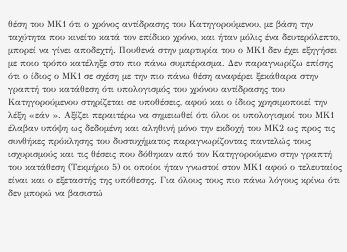θέση του ΜΚ1 ότι ο χρόνος αντίδρασης του Κατηγορούμενου, με βάση την ταχύτητα που κινείτο κατά τον επίδικο χρόνο, και ήταν μόλις ένα δευτερόλεπτο, μπορεί να γίνει αποδεχτή. Πουθενά στην μαρτυρία του ο ΜΚ1 δεν έχει εξηγήσει με ποιο τρόπο κατέληξε στο πιο πάνω συμπέρασμα. Δεν παραγνωρίζω επίσης ότι ο ίδιος ο ΜΚ1 σε σχέση με την πιο πάνω θέση αναφέρει ξεκάθαρα στην γραπτή του κατάθεση ότι υπολογισμός του χρόνου αντίδρασης του Κατηγορούμενου στηρίζεται σε υποθέσεις, αφού και ο ίδιος χρησιμοποιεί την λέξη «εάν ». Αξίζει περαιτέρω να σημειωθεί ότι όλοι οι υπολογισμοί του ΜΚ1 έλαβαν υπόψη ως δεδομένη και αληθινή μόνο την εκδοχή του ΜΚ2 ως προς τις συνθήκες πρόκλησης του δυστυχήματος παραγνωρίζοντας παντελώς τους ισχυρισμούς και τις θέσεις που δόθηκαν από τον Κατηγορούμενο στην γραπτή του κατάθεση (Τεκμήριο 5) οι οποίοι ήταν γνωστοί στον ΜΚ1 αφού ο τελευταίος είναι και ο εξεταστής της υπόθεσης. Για όλους τους πιο πάνω λόγους κρίνω ότι δεν μπορώ να βασιστώ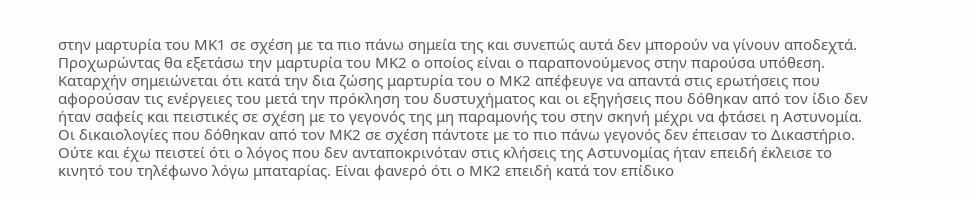στην μαρτυρία του ΜΚ1 σε σχέση με τα πιο πάνω σημεία της και συνεπώς αυτά δεν μπορούν να γίνουν αποδεχτά. Προχωρώντας θα εξετάσω την μαρτυρία του ΜΚ2 ο οποίος είναι ο παραπονούμενος στην παρούσα υπόθεση. Καταρχήν σημειώνεται ότι κατά την δια ζώσης μαρτυρία του ο ΜΚ2 απέφευγε να απαντά στις ερωτήσεις που αφορούσαν τις ενέργειες του μετά την πρόκληση του δυστυχήματος και οι εξηγήσεις που δόθηκαν από τον ίδιο δεν ήταν σαφείς και πειστικές σε σχέση με το γεγονός της μη παραμονής του στην σκηνή μέχρι να φτάσει η Αστυνομία. Οι δικαιολογίες που δόθηκαν από τον ΜΚ2 σε σχέση πάντοτε με το πιο πάνω γεγονός δεν έπεισαν το Δικαστήριο. Ούτε και έχω πειστεί ότι ο λόγος που δεν ανταποκρινόταν στις κλήσεις της Αστυνομίας ήταν επειδή έκλεισε το κινητό του τηλέφωνο λόγω μπαταρίας. Είναι φανερό ότι ο ΜΚ2 επειδή κατά τον επίδικο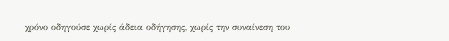χρόνο οδηγούσε χωρίς άδεια οδήγησης, χωρίς την συναίνεση του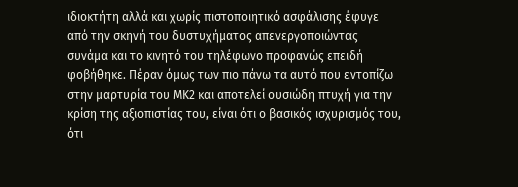ιδιοκτήτη αλλά και χωρίς πιστοποιητικό ασφάλισης έφυγε από την σκηνή του δυστυχήματος απενεργοποιώντας συνάμα και το κινητό του τηλέφωνο προφανώς επειδή φοβήθηκε. Πέραν όμως των πιο πάνω τα αυτό που εντοπίζω στην μαρτυρία του ΜΚ2 και αποτελεί ουσιώδη πτυχή για την κρίση της αξιοπιστίας του, είναι ότι ο βασικός ισχυρισμός του, ότι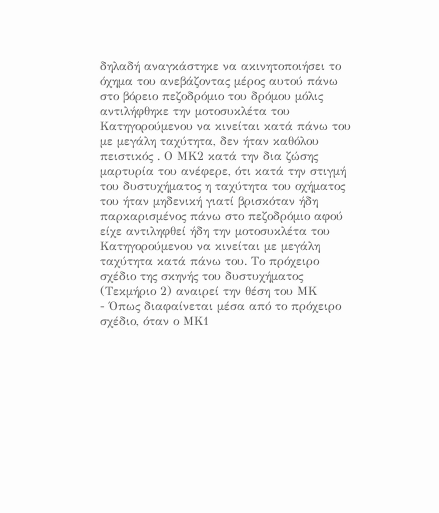δηλαδή αναγκάστηκε να ακινητοποιήσει το όχημα του ανεβάζοντας μέρος αυτού πάνω στο βόρειο πεζοδρόμιο του δρόμου μόλις αντιλήφθηκε την μοτοσυκλέτα του Κατηγορούμενου να κινείται κατά πάνω του με μεγάλη ταχύτητα, δεν ήταν καθόλου πειστικός . Ο ΜΚ2 κατά την δια ζώσης μαρτυρία του ανέφερε, ότι κατά την στιγμή του δυστυχήματος η ταχύτητα του οχήματος του ήταν μηδενική γιατί βρισκόταν ήδη παρκαρισμένος πάνω στο πεζοδρόμιο αφού είχε αντιληφθεί ήδη την μοτοσυκλέτα του Κατηγορούμενου να κινείται με μεγάλη ταχύτητα κατά πάνω του. Το πρόχειρο σχέδιο της σκηνής του δυστυχήματος (Τεκμήριο 2) αναιρεί την θέση του ΜΚ
- Όπως διαφαίνεται μέσα από το πρόχειρο σχέδιο, όταν ο ΜΚ1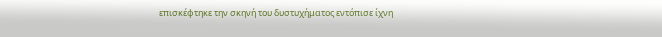επισκέφτηκε την σκηνή του δυστυχήματος εντόπισε ίχνη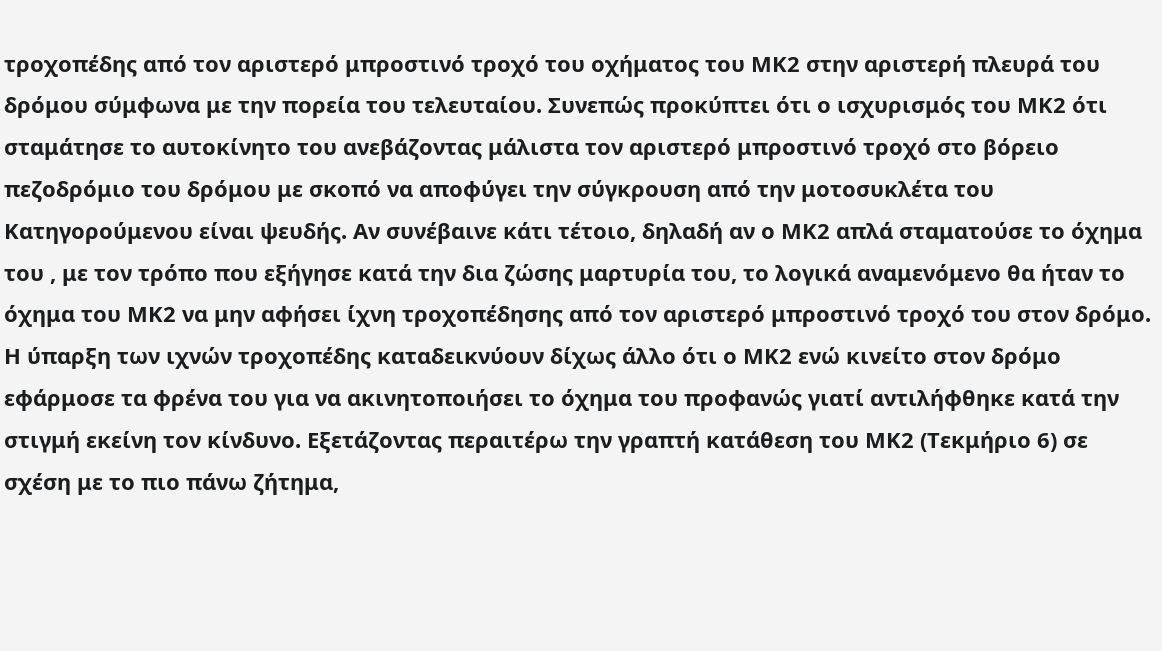τροχοπέδης από τον αριστερό μπροστινό τροχό του οχήματος του ΜΚ2 στην αριστερή πλευρά του δρόμου σύμφωνα με την πορεία του τελευταίου. Συνεπώς προκύπτει ότι ο ισχυρισμός του ΜΚ2 ότι σταμάτησε το αυτοκίνητο του ανεβάζοντας μάλιστα τον αριστερό μπροστινό τροχό στο βόρειο πεζοδρόμιο του δρόμου με σκοπό να αποφύγει την σύγκρουση από την μοτοσυκλέτα του Κατηγορούμενου είναι ψευδής. Αν συνέβαινε κάτι τέτοιο, δηλαδή αν ο ΜΚ2 απλά σταματούσε το όχημα του , με τον τρόπο που εξήγησε κατά την δια ζώσης μαρτυρία του, το λογικά αναμενόμενο θα ήταν το όχημα του ΜΚ2 να μην αφήσει ίχνη τροχοπέδησης από τον αριστερό μπροστινό τροχό του στον δρόμο. Η ύπαρξη των ιχνών τροχοπέδης καταδεικνύουν δίχως άλλο ότι ο ΜΚ2 ενώ κινείτο στον δρόμο εφάρμοσε τα φρένα του για να ακινητοποιήσει το όχημα του προφανώς γιατί αντιλήφθηκε κατά την στιγμή εκείνη τον κίνδυνο. Εξετάζοντας περαιτέρω την γραπτή κατάθεση του ΜΚ2 (Τεκμήριο 6) σε σχέση με το πιο πάνω ζήτημα,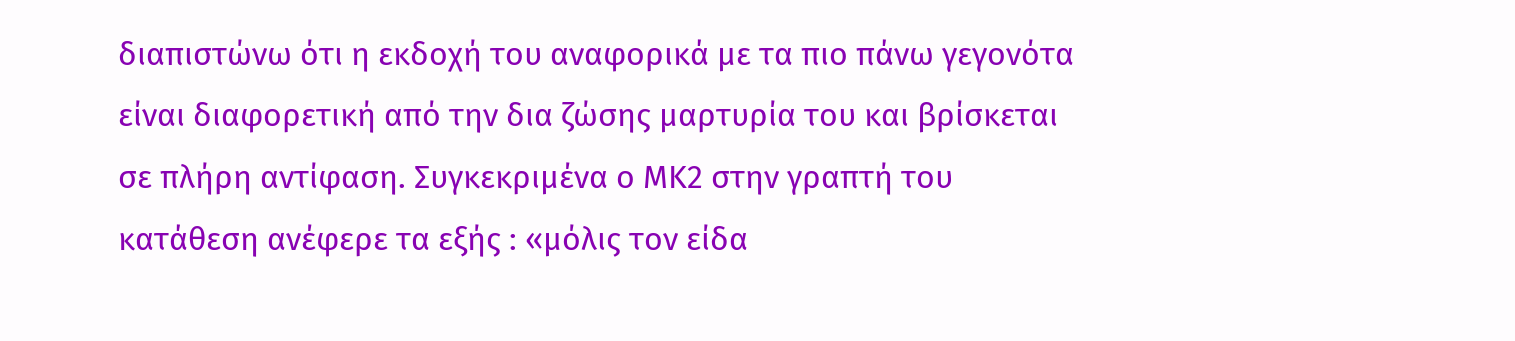διαπιστώνω ότι η εκδοχή του αναφορικά με τα πιο πάνω γεγονότα είναι διαφορετική από την δια ζώσης μαρτυρία του και βρίσκεται σε πλήρη αντίφαση. Συγκεκριμένα ο ΜΚ2 στην γραπτή του κατάθεση ανέφερε τα εξής : «μόλις τον είδα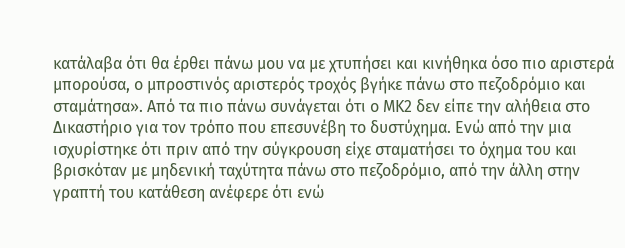κατάλαβα ότι θα έρθει πάνω μου να με χτυπήσει και κινήθηκα όσο πιο αριστερά μπορούσα, ο μπροστινός αριστερός τροχός βγήκε πάνω στο πεζοδρόμιο και σταμάτησα». Από τα πιο πάνω συνάγεται ότι ο ΜΚ2 δεν είπε την αλήθεια στο Δικαστήριο για τον τρόπο που επεσυνέβη το δυστύχημα. Ενώ από την μια ισχυρίστηκε ότι πριν από την σύγκρουση είχε σταματήσει το όχημα του και βρισκόταν με μηδενική ταχύτητα πάνω στο πεζοδρόμιο, από την άλλη στην γραπτή του κατάθεση ανέφερε ότι ενώ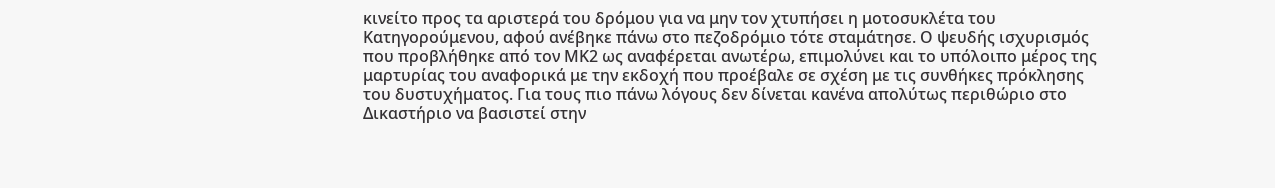κινείτο προς τα αριστερά του δρόμου για να μην τον χτυπήσει η μοτοσυκλέτα του Κατηγορούμενου, αφού ανέβηκε πάνω στο πεζοδρόμιο τότε σταμάτησε. Ο ψευδής ισχυρισμός που προβλήθηκε από τον ΜΚ2 ως αναφέρεται ανωτέρω, επιμολύνει και το υπόλοιπο μέρος της μαρτυρίας του αναφορικά με την εκδοχή που προέβαλε σε σχέση με τις συνθήκες πρόκλησης του δυστυχήματος. Για τους πιο πάνω λόγους δεν δίνεται κανένα απολύτως περιθώριο στο Δικαστήριο να βασιστεί στην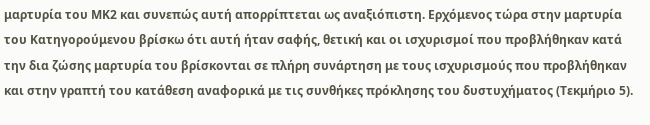μαρτυρία του ΜΚ2 και συνεπώς αυτή απορρίπτεται ως αναξιόπιστη. Ερχόμενος τώρα στην μαρτυρία του Κατηγορούμενου βρίσκω ότι αυτή ήταν σαφής, θετική και οι ισχυρισμοί που προβλήθηκαν κατά την δια ζώσης μαρτυρία του βρίσκονται σε πλήρη συνάρτηση με τους ισχυρισμούς που προβλήθηκαν και στην γραπτή του κατάθεση αναφορικά με τις συνθήκες πρόκλησης του δυστυχήματος (Τεκμήριο 5).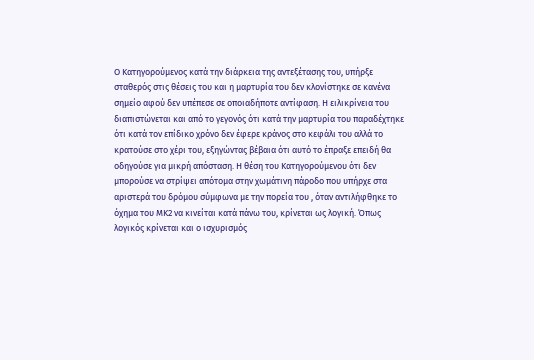Ο Κατηγορούμενος κατά την διάρκεια της αντεξέτασης του, υπήρξε σταθερός στις θέσεις του και η μαρτυρία του δεν κλονίστηκε σε κανένα σημείο αφού δεν υπέπεσε σε οποιαδήποτε αντίφαση. Η ειλικρίνεια του διαπιστώνεται και από το γεγονός ότι κατά την μαρτυρία του παραδέχτηκε ότι κατά τον επίδικο χρόνο δεν έφερε κράνος στο κεφάλι του αλλά το κρατούσε στο χέρι του, εξηγώντας βέβαια ότι αυτό το έπραξε επειδή θα οδηγούσε για μικρή απόσταση. Η θέση του Κατηγορούμενου ότι δεν μπορούσε να στρίψει απότομα στην χωμάτινη πάροδο που υπήρχε στα αριστερά του δρόμου σύμφωνα με την πορεία του , όταν αντιλήφθηκε το όχημα του ΜΚ2 να κινείται κατά πάνω του, κρίνεται ως λογική. Όπως λογικός κρίνεται και ο ισχυρισμός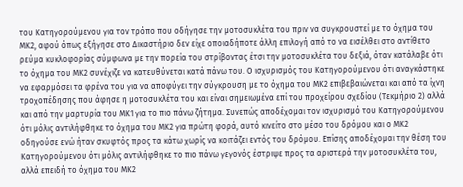του Κατηγορούμενου για τον τρόπο που οδήγησε την μοτοσυκλέτα του πριν να συγκρουστεί με το όχημα του ΜΚ2, αφού όπως εξήγησε στο Δικαστήριο δεν είχε οποιαδήποτε άλλη επιλογή από το να εισέλθει στο αντίθετο ρεύμα κυκλοφορίας σύμφωνα με την πορεία του στρίβοντας έτσι την μοτοσυκλέτα του δεξιά, όταν κατάλαβε ότι το όχημα του ΜΚ2 συνέχιζε να κατευθύνεται κατά πάνω του. Ο ισχυρισμός του Κατηγορούμενου ότι αναγκάστηκε να εφαρμόσει τα φρένα του για να αποφύγει την σύγκρουση με το όχημα του ΜΚ2 επιβεβαιώνεται και από τα ίχνη τροχοπέδησης που άφησε η μοτοσυκλέτα του και είναι σημειωμένα επί του προχείρου σχεδίου (Τεκμήριο 2) αλλά και από την μαρτυρία του ΜΚ1 για το πιο πάνω ζήτημα. Συνεπώς αποδέχομαι τον ισχυρισμό του Κατηγορούμενου ότι μόλις αντιλήφθηκε το όχημα του ΜΚ2 για πρώτη φορά, αυτό κινείτο στο μέσο του δρόμου και ο ΜΚ2 οδηγούσε ενώ ήταν σκυφτός προς τα κάτω χωρίς να κοιτάζει εντός του δρόμου. Επίσης αποδέχομαι την θέση του Κατηγορούμενου ότι μόλις αντιλήφθηκε το πιο πάνω γεγονός έστριψε προς τα αριστερά την μοτοσυκλέτα του, αλλά επειδή το όχημα του ΜΚ2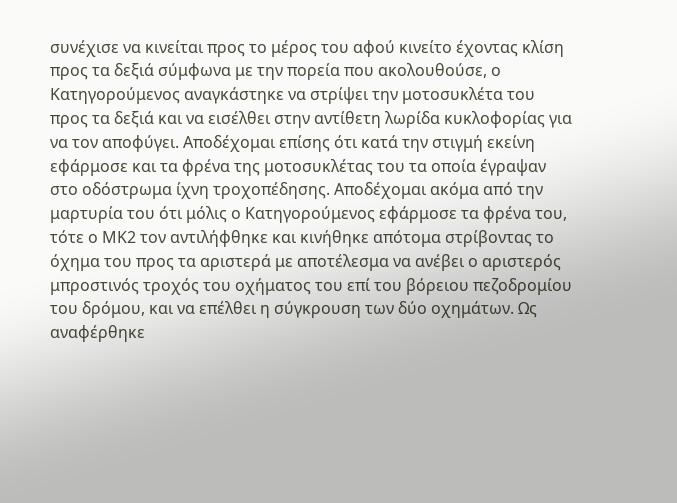συνέχισε να κινείται προς το μέρος του αφού κινείτο έχοντας κλίση προς τα δεξιά σύμφωνα με την πορεία που ακολουθούσε, ο Κατηγορούμενος αναγκάστηκε να στρίψει την μοτοσυκλέτα του προς τα δεξιά και να εισέλθει στην αντίθετη λωρίδα κυκλοφορίας για να τον αποφύγει. Αποδέχομαι επίσης ότι κατά την στιγμή εκείνη εφάρμοσε και τα φρένα της μοτοσυκλέτας του τα οποία έγραψαν στο οδόστρωμα ίχνη τροχοπέδησης. Αποδέχομαι ακόμα από την μαρτυρία του ότι μόλις ο Κατηγορούμενος εφάρμοσε τα φρένα του, τότε ο ΜΚ2 τον αντιλήφθηκε και κινήθηκε απότομα στρίβοντας το όχημα του προς τα αριστερά με αποτέλεσμα να ανέβει ο αριστερός μπροστινός τροχός του οχήματος του επί του βόρειου πεζοδρομίου του δρόμου, και να επέλθει η σύγκρουση των δύο οχημάτων. Ως αναφέρθηκε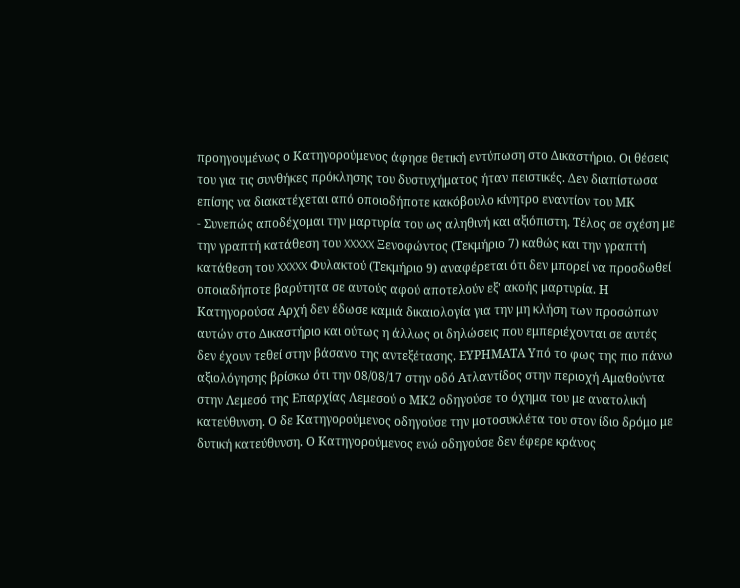προηγουμένως ο Κατηγορούμενος άφησε θετική εντύπωση στο Δικαστήριο. Οι θέσεις του για τις συνθήκες πρόκλησης του δυστυχήματος ήταν πειστικές. Δεν διαπίστωσα επίσης να διακατέχεται από οποιοδήποτε κακόβουλο κίνητρο εναντίον του ΜΚ
- Συνεπώς αποδέχομαι την μαρτυρία του ως αληθινή και αξιόπιστη. Τέλος σε σχέση με την γραπτή κατάθεση του XXXXX Ξενοφώντος (Τεκμήριο 7) καθώς και την γραπτή κατάθεση του XXXXX Φυλακτού (Τεκμήριο 9) αναφέρεται ότι δεν μπορεί να προσδωθεί οποιαδήποτε βαρύτητα σε αυτούς αφού αποτελούν εξ' ακοής μαρτυρία. Η Κατηγορούσα Αρχή δεν έδωσε καμιά δικαιολογία για την μη κλήση των προσώπων αυτών στο Δικαστήριο και ούτως η άλλως οι δηλώσεις που εμπεριέχονται σε αυτές δεν έχουν τεθεί στην βάσανο της αντεξέτασης. ΕΥΡΗΜΑΤΑ Υπό το φως της πιο πάνω αξιολόγησης βρίσκω ότι την 08/08/17 στην οδό Ατλαντίδος στην περιοχή Αμαθούντα στην Λεμεσό της Επαρχίας Λεμεσού ο ΜΚ2 οδηγούσε το όχημα του με ανατολική κατεύθυνση. Ο δε Κατηγορούμενος οδηγούσε την μοτοσυκλέτα του στον ίδιο δρόμο με δυτική κατεύθυνση. Ο Κατηγορούμενος ενώ οδηγούσε δεν έφερε κράνος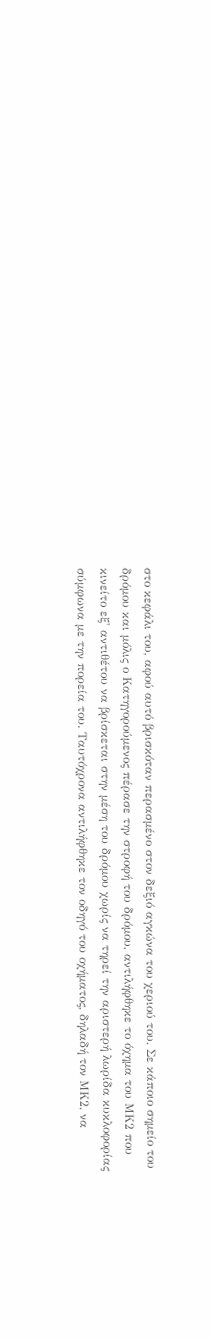στο κεφάλι του, αφού αυτό βρισκόταν περασμένο στον δεξιό αγκώνα του χεριού του. Σε κάποιο σημείο του δρόμου και μόλις ο Κατηγορούμενος πέρασε την στροφή του δρόμου, αντιλήφθηκε το όχημα του ΜΚ2 που κινείτο εξ' αντιθέτου να βρίσκεται στην μέση του δρόμου χωρίς να τηρεί την αριστερή λωρίδα κυκλοφορίας σύμφωνα με την πορεία του. Ταυτόχρονα αντιλήφθηκε τον οδηγό του οχήματος, δηλαδή τον ΜΚ2, να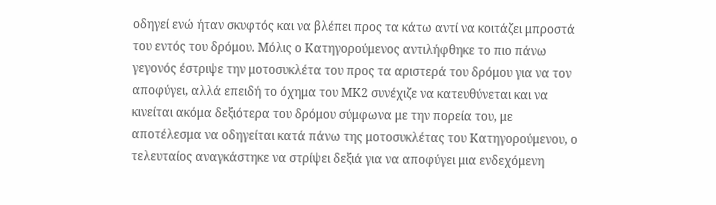οδηγεί ενώ ήταν σκυφτός και να βλέπει προς τα κάτω αντί να κοιτάζει μπροστά του εντός του δρόμου. Μόλις ο Κατηγορούμενος αντιλήφθηκε το πιο πάνω γεγονός έστριψε την μοτοσυκλέτα του προς τα αριστερά του δρόμου για να τον αποφύγει, αλλά επειδή το όχημα του ΜΚ2 συνέχιζε να κατευθύνεται και να κινείται ακόμα δεξιότερα του δρόμου σύμφωνα με την πορεία του, με αποτέλεσμα να οδηγείται κατά πάνω της μοτοσυκλέτας του Κατηγορούμενου, ο τελευταίος αναγκάστηκε να στρίψει δεξιά για να αποφύγει μια ενδεχόμενη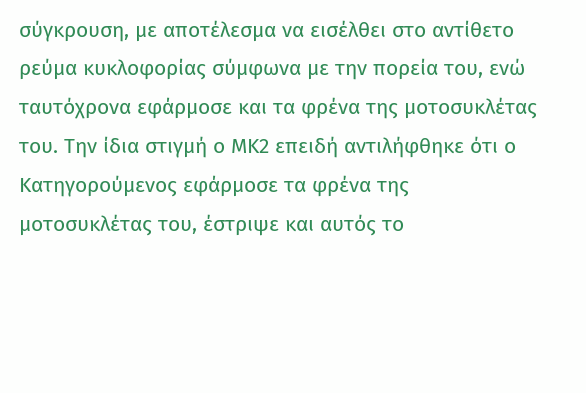σύγκρουση, με αποτέλεσμα να εισέλθει στο αντίθετο ρεύμα κυκλοφορίας σύμφωνα με την πορεία του, ενώ ταυτόχρονα εφάρμοσε και τα φρένα της μοτοσυκλέτας του. Την ίδια στιγμή ο ΜΚ2 επειδή αντιλήφθηκε ότι ο Κατηγορούμενος εφάρμοσε τα φρένα της μοτοσυκλέτας του, έστριψε και αυτός το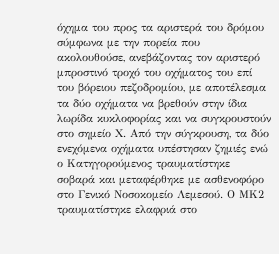όχημα του προς τα αριστερά του δρόμου σύμφωνα με την πορεία που ακολουθούσε, ανεβάζοντας τον αριστερό μπροστινό τροχό του οχήματος του επί του βόρειου πεζοδρομίου, με αποτέλεσμα τα δύο οχήματα να βρεθούν στην ίδια λωρίδα κυκλοφορίας και να συγκρουστούν στο σημείο Χ. Από την σύγκρουση, τα δύο ενεχόμενα οχήματα υπέστησαν ζημιές ενώ ο Κατηγορούμενος τραυματίστηκε σοβαρά και μεταφέρθηκε με ασθενοφόρο στο Γενικό Νοσοκομείο Λεμεσού. Ο ΜΚ2 τραυματίστηκε ελαφριά στο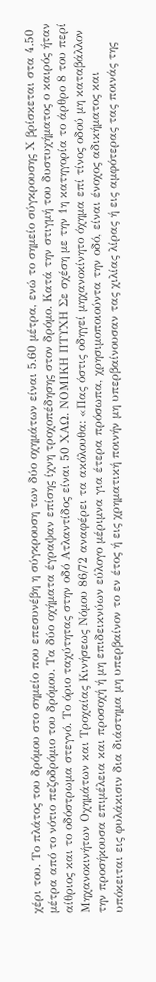χέρι του. Το πλάτος του δρόμου στο σημείο που επεσυνέβη η σύγκρουση των δύο οχημάτων είναι 5.60 μέτρα, ενώ το σημείο σύγκρουσης Χ βρίσκεται στα 4.50 μέτρα από το νότιο πεζοδρόμιο του δρόμου. Τα δύο οχήματα έγραψαν επίσης ίχνη τροχοπέδησης στον δρόμο. Κατά την στιγμή του δυστυχήματος ο καιρός ήταν αίθριος και το οδόστρωμα στεγνό. Το όριο ταχύτητας στην οδό Ατλαντίδος είναι 50 ΧΑΩ. ΝΟΜΙΚΗ ΠΤΥΧΗ Σε σχέση με την 1η κατηγορία το άρθρο 8 του περί Μηχανοκινήτων Οχημάτων και Τροχαίας Κινήσεως Νόμου 86/72 αναφέρει τα ακόλουθα: «Πας όστις οδηγεί μηχανοκίνητο όχημα επί τίνος οδού μη καταβάλλον την προσήκουσα επιμέλεια και προσοχή ή μη επιδεικνύων εύλογο μέριμνα για έτερα πρόσωπα, χρησιμοποιούντα την οδό, είναι ένοχος αδικήματος και υπόκειται εις φυλάκισιν δια διάστημα μη υπερβαίνον το εν έτος ή εις χρηματική ποινήν μη υπερβαίνουσαν τας χιλίας λίρας ή εις αμφότερας τας ποινάς της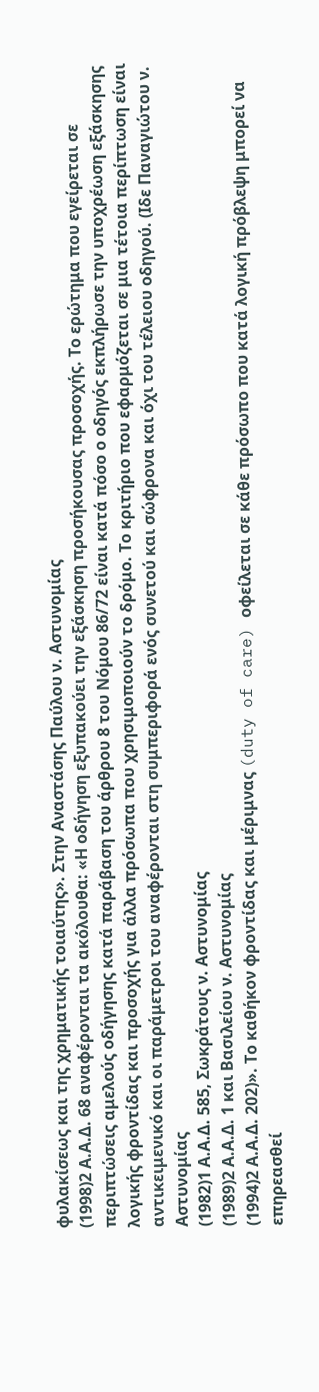φυλακίσεως και της χρηματικής τοιαύτης». Στην Αναστάσης Παύλου ν. Αστυνομίας
(1998)2 Α.Α.Δ. 68 αναφέρονται τα ακόλουθα: «Η οδήγηση εξυπακούει την εξάσκηση προσήκουσας προσοχής. Το ερώτημα που εγείρεται σε περιπτώσεις αμελούς οδήγησης κατά παράβαση του άρθρου 8 του Νόμου 86/72 είναι κατά πόσο ο οδηγός εκπλήρωσε την υποχρέωση εξάσκησης λογικής φροντίδας και προσοχής για άλλα πρόσωπα που χρησιμοποιούν το δρόμο. Το κριτήριο που εφαρμόζεται σε μια τέτοια περίπτωση είναι αντικειμενικό και οι παράμετροι του αναφέρονται στη συμπεριφορά ενός συνετού και σώφρονα και όχι του τέλειου οδηγού. (Ιδε Παναγιώτου ν. Αστυνομίας
(1982)1 Α.Α.Δ. 585, Σωκράτους ν. Αστυνομίας
(1989)2 Α.Α.Δ. 1 και Βασιλείου ν. Αστυνομίας
(1994)2 Α.Α.Δ. 202)». Το καθήκον φροντίδας και μέριμνας (duty of care) οφείλεται σε κάθε πρόσωπο που κατά λογική πρόβλεψη μπορεί να επηρεασθεί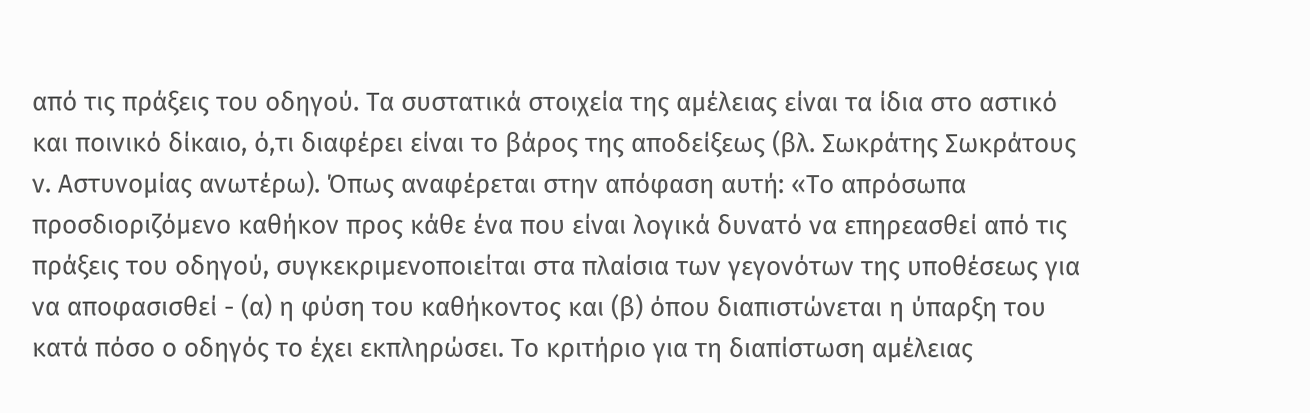από τις πράξεις του οδηγού. Τα συστατικά στοιχεία της αμέλειας είναι τα ίδια στο αστικό και ποινικό δίκαιο, ό,τι διαφέρει είναι το βάρος της αποδείξεως (βλ. Σωκράτης Σωκράτους ν. Αστυνομίας ανωτέρω). Όπως αναφέρεται στην απόφαση αυτή: «Το απρόσωπα προσδιοριζόμενο καθήκον προς κάθε ένα που είναι λογικά δυνατό να επηρεασθεί από τις πράξεις του οδηγού, συγκεκριμενοποιείται στα πλαίσια των γεγονότων της υποθέσεως για να αποφασισθεί - (α) η φύση του καθήκοντος και (β) όπου διαπιστώνεται η ύπαρξη του κατά πόσο ο οδηγός το έχει εκπληρώσει. Το κριτήριο για τη διαπίστωση αμέλειας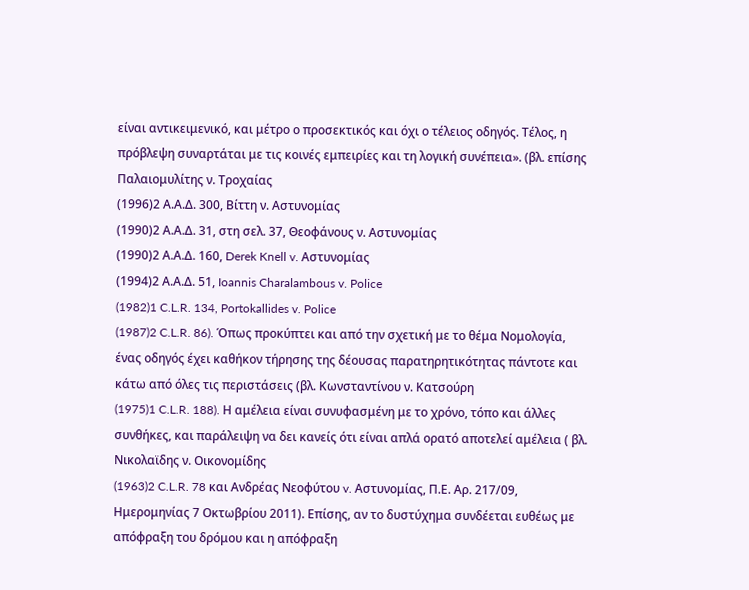είναι αντικειμενικό, και μέτρο ο προσεκτικός και όχι ο τέλειος οδηγός. Τέλος, η πρόβλεψη συναρτάται με τις κοινές εμπειρίες και τη λογική συνέπεια». (βλ. επίσης Παλαιομυλίτης ν. Τροχαίας
(1996)2 Α.Α.Δ. 300, Βίττη ν. Αστυνομίας
(1990)2 Α.Α.Δ. 31, στη σελ. 37, Θεοφάνους ν. Αστυνομίας
(1990)2 Α.Α.Δ. 160, Derek Knell v. Αστυνομίας
(1994)2 Α.Α.Δ. 51, Ioannis Charalambous v. Police
(1982)1 C.L.R. 134, Portokallides v. Police
(1987)2 C.L.R. 86). Όπως προκύπτει και από την σχετική με το θέμα Νομολογία, ένας οδηγός έχει καθήκον τήρησης της δέουσας παρατηρητικότητας πάντοτε και κάτω από όλες τις περιστάσεις (βλ. Κωνσταντίνου ν. Κατσούρη
(1975)1 C.L.R. 188). Η αμέλεια είναι συνυφασμένη με το χρόνο, τόπο και άλλες συνθήκες, και παράλειψη να δει κανείς ότι είναι απλά ορατό αποτελεί αμέλεια ( βλ. Νικολαϊδης ν. Οικονομίδης
(1963)2 C.L.R. 78 και Ανδρέας Νεοφύτου v. Aστυνομίας, Π.Ε. Αρ. 217/09, Ημερομηνίας 7 Οκτωβρίου 2011). Επίσης, αν το δυστύχημα συνδέεται ευθέως με απόφραξη του δρόμου και η απόφραξη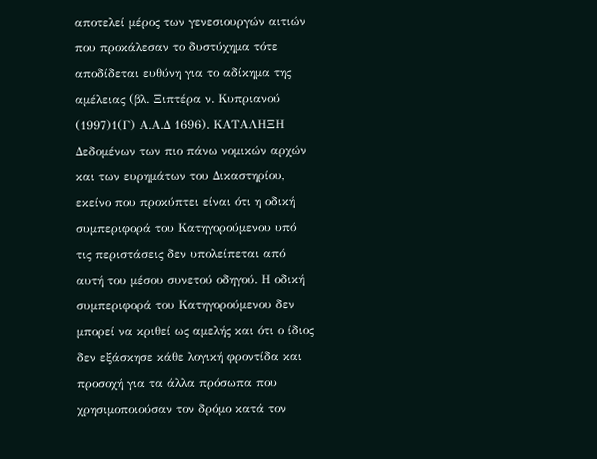αποτελεί μέρος των γενεσιουργών αιτιών που προκάλεσαν το δυστύχημα τότε αποδίδεται ευθύνη για το αδίκημα της αμέλειας (βλ. Ξιπτέρα ν. Κυπριανού
(1997)1(Γ) Α.Α.Δ 1696). ΚΑΤΑΛΗΞΗ Δεδομένων των πιο πάνω νομικών αρχών και των ευρημάτων του Δικαστηρίου, εκείνο που προκύπτει είναι ότι η οδική συμπεριφορά του Κατηγορούμενου υπό τις περιστάσεις δεν υπολείπεται από αυτή του μέσου συνετού οδηγού. Η οδική συμπεριφορά του Κατηγορούμενου δεν μπορεί να κριθεί ως αμελής και ότι ο ίδιος δεν εξάσκησε κάθε λογική φροντίδα και προσοχή για τα άλλα πρόσωπα που χρησιμοποιούσαν τον δρόμο κατά τον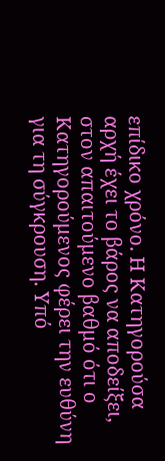επίδικο χρόνο. Η Κατηγορούσα αρχή έχει το βάρος να αποδείξει, στον απαιτούμενο βαθμό ότι ο Κατηγορούμενος φέρει την ευθύνη για τη σύγκρουση. Υπό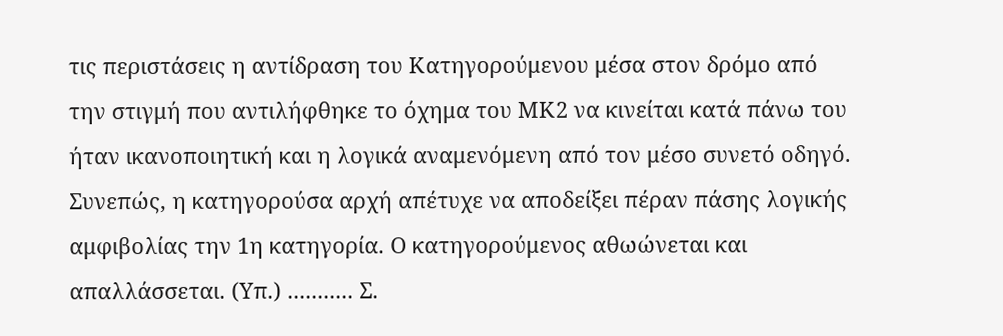τις περιστάσεις η αντίδραση του Κατηγορούμενου μέσα στον δρόμο από την στιγμή που αντιλήφθηκε το όχημα του ΜΚ2 να κινείται κατά πάνω του ήταν ικανοποιητική και η λογικά αναμενόμενη από τον μέσο συνετό οδηγό. Συνεπώς, η κατηγορούσα αρχή απέτυχε να αποδείξει πέραν πάσης λογικής αμφιβολίας την 1η κατηγορία. Ο κατηγορούμενος αθωώνεται και απαλλάσσεται. (Υπ.) ........... Σ.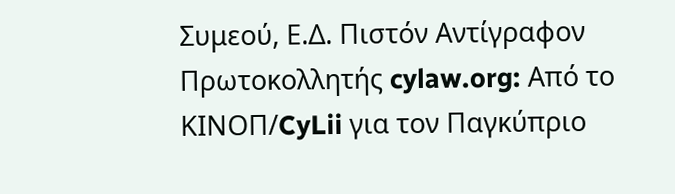Συμεού, Ε.Δ. Πιστόν Αντίγραφον Πρωτοκολλητής cylaw.org: Από το ΚΙΝOΠ/CyLii για τον Παγκύπριο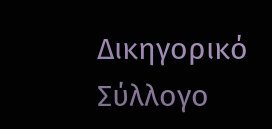Δικηγορικό Σύλλογο